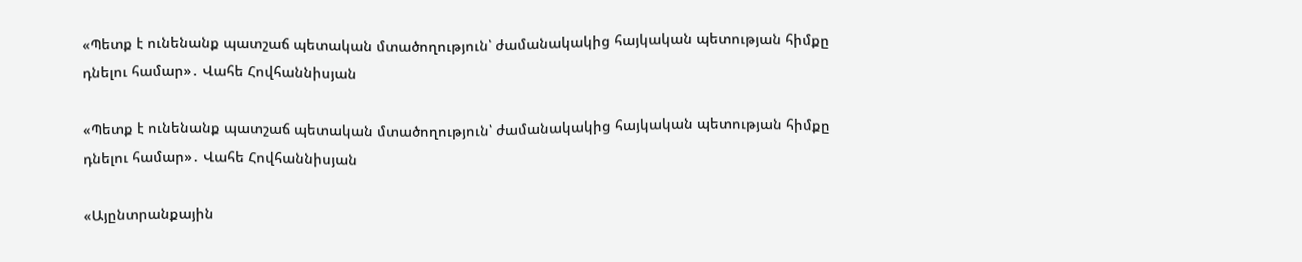«Պետք է ունենանք պատշաճ պետական մտածողություն՝ ժամանակակից հայկական պետության հիմքը դնելու համար»․ Վահե Հովհաննիսյան

«Պետք է ունենանք պատշաճ պետական մտածողություն՝ ժամանակակից հայկական պետության հիմքը դնելու համար»․ Վահե Հովհաննիսյան

«Այընտրանքային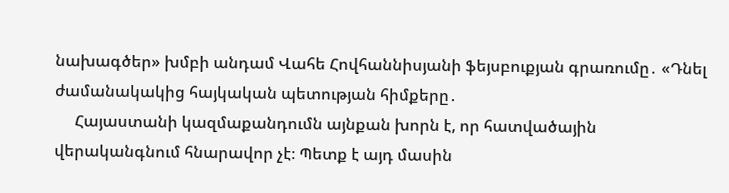նախագծեր» խմբի անդամ Վահե Հովհաննիսյանի ֆեյսբուքյան գրառումը․ «Դնել ժամանակակից հայկական պետության հիմքերը․
     Հայաստանի կազմաքանդումն այնքան խորն է, որ հատվածային վերականգնում հնարավոր չէ։ Պետք է այդ մասին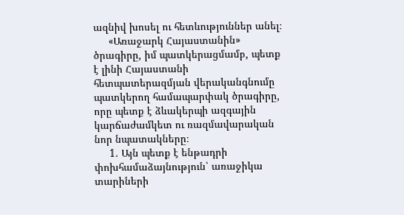ազնիվ խոսել ու հետևություններ անել։
     «Առաջարկ Հայաստանին» ծրագիրը, իմ պատկերացմամբ, պետք է լինի Հայաստանի հետպատերազմյան վերականգնումը պատկերող համապարփակ ծրագիրը, որը պետք է ձևակերպի ազգային կարճաժամկետ ու ռազմավարական նոր նպատակները։
     1. Այն պետք է ենթադրի փոխհամաձայնություն՝ առաջիկա տարիների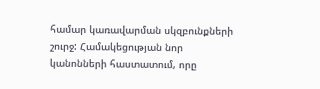համար կառավարման սկզբունքների շուրջ: Համակեցության նոր կանոնների հաստատում, որը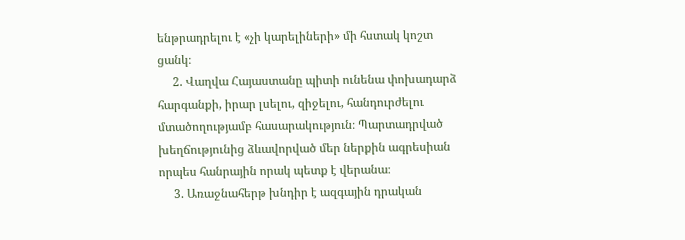ենթրադրելու է «չի կարելիների» մի հստակ կոշտ ցանկ։
     2. Վաղվա Հայաստանը պիտի ունենա փոխադարձ հարգանքի, իրար լսելու, զիջելու, հանդուրժելու մտածողությամբ հասարակություն։ Պարտադրված խեղճությունից ձևավորված մեր ներքին ագրեսիան որպես հանրային որակ պետք է վերանա։
     3. Առաջնահերթ խնդիր է ազգային դրական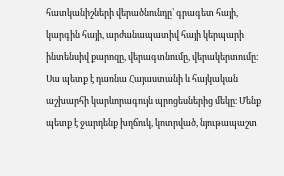հատկանիշների վերածնունդը՝ գրագետ հայի, կարգին հայի, արժանապատիվ հայի կերպարի ինտենսիվ քարոզը, վերագտնումը, վերակերտումը։ Սա պետք է դառնա Հայաստանի և հայկական աշխարհի կարևորագույն պրոցեսներից մեկը։ Մենք պետք է ջարդենք խղճուկ, կոտրված, նյութապաշտ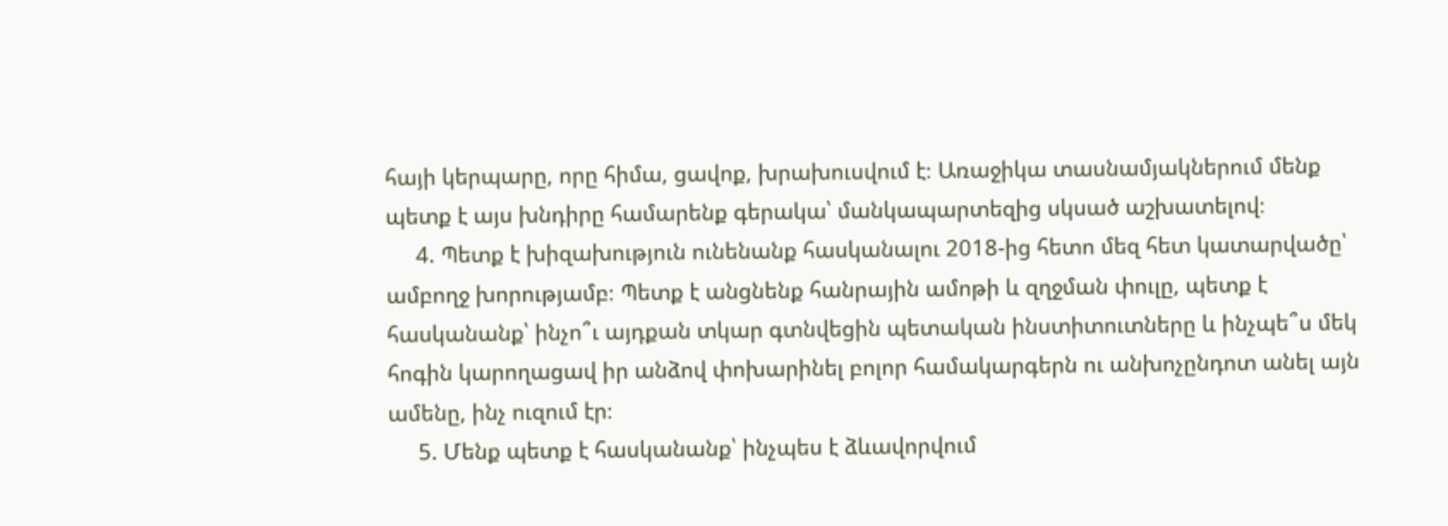հայի կերպարը, որը հիմա, ցավոք, խրախուսվում է։ Առաջիկա տասնամյակներում մենք պետք է այս խնդիրը համարենք գերակա՝ մանկապարտեզից սկսած աշխատելով։
     4. Պետք է խիզախություն ունենանք հասկանալու 2018-ից հետո մեզ հետ կատարվածը՝ ամբողջ խորությամբ։ Պետք է անցնենք հանրային ամոթի և զղջման փուլը, պետք է հասկանանք՝ ինչո՞ւ այդքան տկար գտնվեցին պետական ինստիտուտները և ինչպե՞ս մեկ հոգին կարողացավ իր անձով փոխարինել բոլոր համակարգերն ու անխոչընդոտ անել այն ամենը, ինչ ուզում էր։
     5. Մենք պետք է հասկանանք՝ ինչպես է ձևավորվում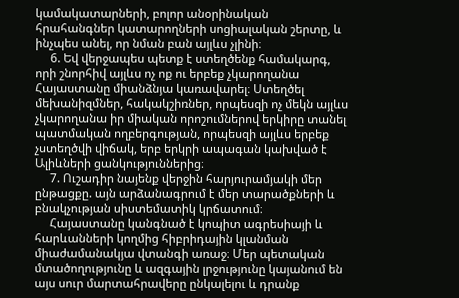կամակատարների, բոլոր անօրինական հրահանգներ կատարողների սոցիալական շերտը, և ինչպես անել, որ նման բան այլևս չլինի։
     6. Եվ վերջապես պետք է ստեղծենք համակարգ, որի շնորհիվ այլևս ոչ ոք ու երբեք չկարողանա Հայաստանը միանձնյա կառավարել։ Ստեղծել մեխանիզմներ, հակակշիռներ, որպեսզի ոչ մեկն այլևս չկարողանա իր միական որոշումներով երկիրը տանել պատմական ողբերգության, որպեսզի այլևս երբեք չստեղծվի վիճակ, երբ երկրի ապագան կախված է Ալիևների ցանկություններից։
     7. Ուշադիր նայենք վերջին հարյուրամյակի մեր ընթացքը. այն արձանագրում է մեր տարածքների և բնակչության սիստեմատիկ կրճատում։
     Հայաստանը կանգնած է կոպիտ ագրեսիայի և հարևանների կողմից հիբրիդային կլանման միաժամանակյա վտանգի առաջ։ Մեր պետական մտածողությունը և ազգային լրջությունը կայանում են այս սուր մարտահրավերը ընկալելու և դրանք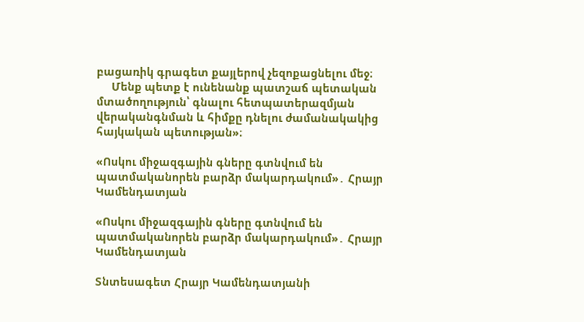բացառիկ գրագետ քայլերով չեզոքացնելու մեջ։
     Մենք պետք է ունենանք պատշաճ պետական մտածողություն՝ գնալու հետպատերազմյան վերականգնման և հիմքը դնելու ժամանակակից հայկական պետության»։

«Ոսկու միջազգային գները գտնվում են պատմականորեն բարձր մակարդակում»․ Հրայր Կամենդատյան

«Ոսկու միջազգային գները գտնվում են պատմականորեն բարձր մակարդակում»․ Հրայր Կամենդատյան

Տնտեսագետ Հրայր Կամենդատյանի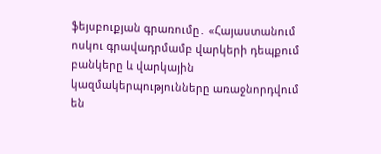ֆեյսբուքյան գրառումը․ «Հայաստանում ոսկու գրավադրմամբ վարկերի դեպքում բանկերը և վարկային կազմակերպությունները առաջնորդվում են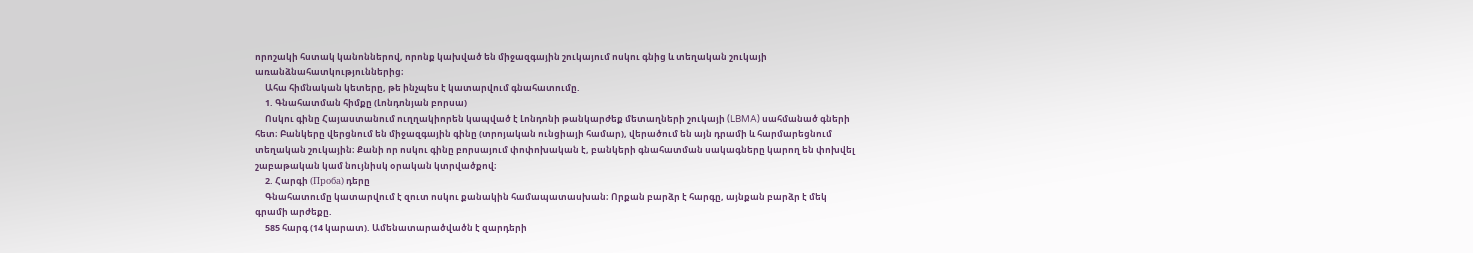որոշակի հստակ կանոններով, որոնք կախված են միջազգային շուկայում ոսկու գնից և տեղական շուկայի առանձնահատկություններից։
     Ահա հիմնական կետերը, թե ինչպես է կատարվում գնահատումը.
     1. Գնահատման հիմքը (Լոնդոնյան բորսա)
     Ոսկու գինը Հայաստանում ուղղակիորեն կապված է Լոնդոնի թանկարժեք մետաղների շուկայի (LBMA) սահմանած գների հետ։ Բանկերը վերցնում են միջազգային գինը (տրոյական ունցիայի համար), վերածում են այն դրամի և հարմարեցնում տեղական շուկային։ Քանի որ ոսկու գինը բորսայում փոփոխական է, բանկերի գնահատման սակագները կարող են փոխվել շաբաթական կամ նույնիսկ օրական կտրվածքով։
     2. Հարգի (Проба) դերը
     Գնահատումը կատարվում է զուտ ոսկու քանակին համապատասխան։ Որքան բարձր է հարգը, այնքան բարձր է մեկ գրամի արժեքը.
     585 հարգ (14 կարատ). Ամենատարածվածն է զարդերի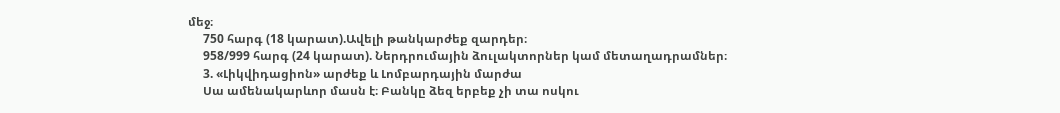մեջ։
     750 հարգ (18 կարատ).Ավելի թանկարժեք զարդեր։
     958/999 հարգ (24 կարատ). Ներդրումային ձուլակտորներ կամ մետաղադրամներ։
     3. «Լիկվիդացիոն» արժեք և Լոմբարդային մարժա
     Սա ամենակարևոր մասն է։ Բանկը ձեզ երբեք չի տա ոսկու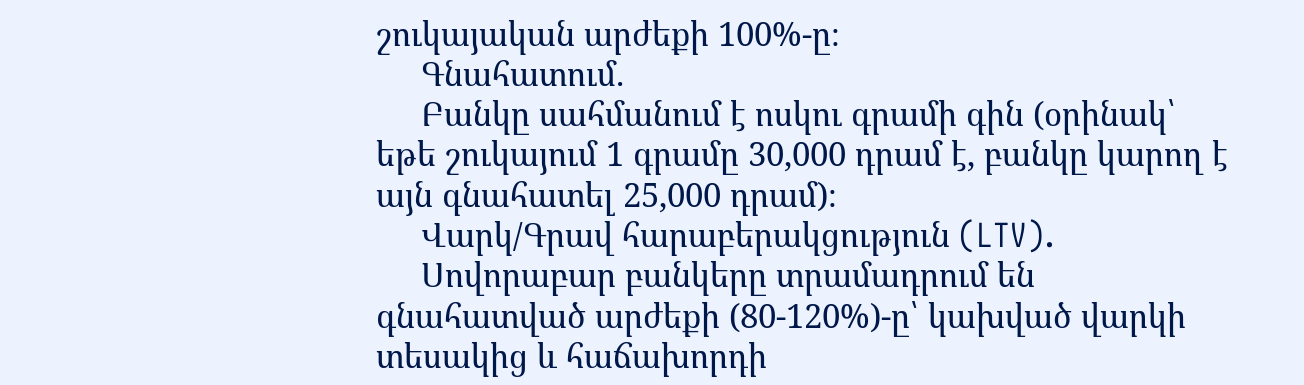շուկայական արժեքի 100%-ը։
     Գնահատում.
     Բանկը սահմանում է ոսկու գրամի գին (օրինակ՝ եթե շուկայում 1 գրամը 30,000 դրամ է, բանկը կարող է այն գնահատել 25,000 դրամ)։
     Վարկ/Գրավ հարաբերակցություն (LTV).
     Սովորաբար բանկերը տրամադրում են գնահատված արժեքի (80-120%)-ը՝ կախված վարկի տեսակից և հաճախորդի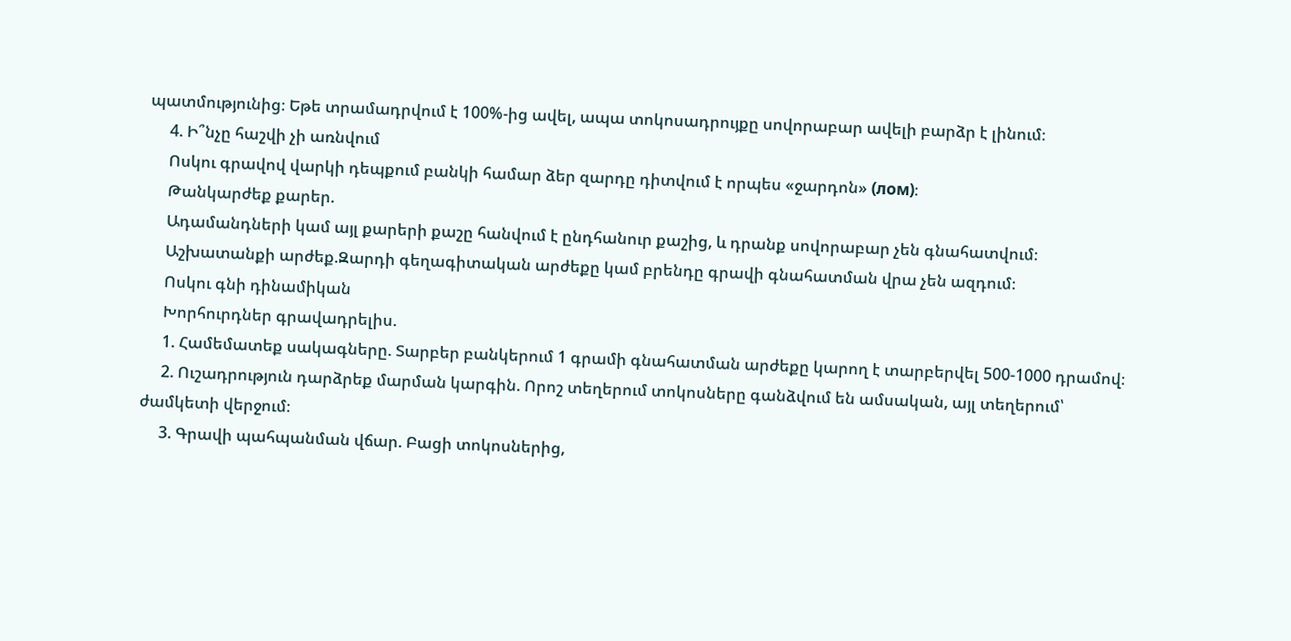պատմությունից։ Եթե տրամադրվում է 100%-ից ավել, ապա տոկոսադրույքը սովորաբար ավելի բարձր է լինում։
     4. Ի՞նչը հաշվի չի առնվում
     Ոսկու գրավով վարկի դեպքում բանկի համար ձեր զարդը դիտվում է որպես «ջարդոն» (лом)։
     Թանկարժեք քարեր.
     Ադամանդների կամ այլ քարերի քաշը հանվում է ընդհանուր քաշից, և դրանք սովորաբար չեն գնահատվում։
     Աշխատանքի արժեք.Զարդի գեղագիտական արժեքը կամ բրենդը գրավի գնահատման վրա չեն ազդում։
     Ոսկու գնի դինամիկան
     Խորհուրդներ գրավադրելիս.
     1. Համեմատեք սակագները. Տարբեր բանկերում 1 գրամի գնահատման արժեքը կարող է տարբերվել 500-1000 դրամով։
     2. Ուշադրություն դարձրեք մարման կարգին. Որոշ տեղերում տոկոսները գանձվում են ամսական, այլ տեղերում՝ ժամկետի վերջում։
     3. Գրավի պահպանման վճար. Բացի տոկոսներից,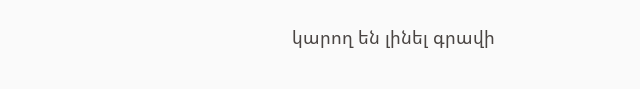կարող են լինել գրավի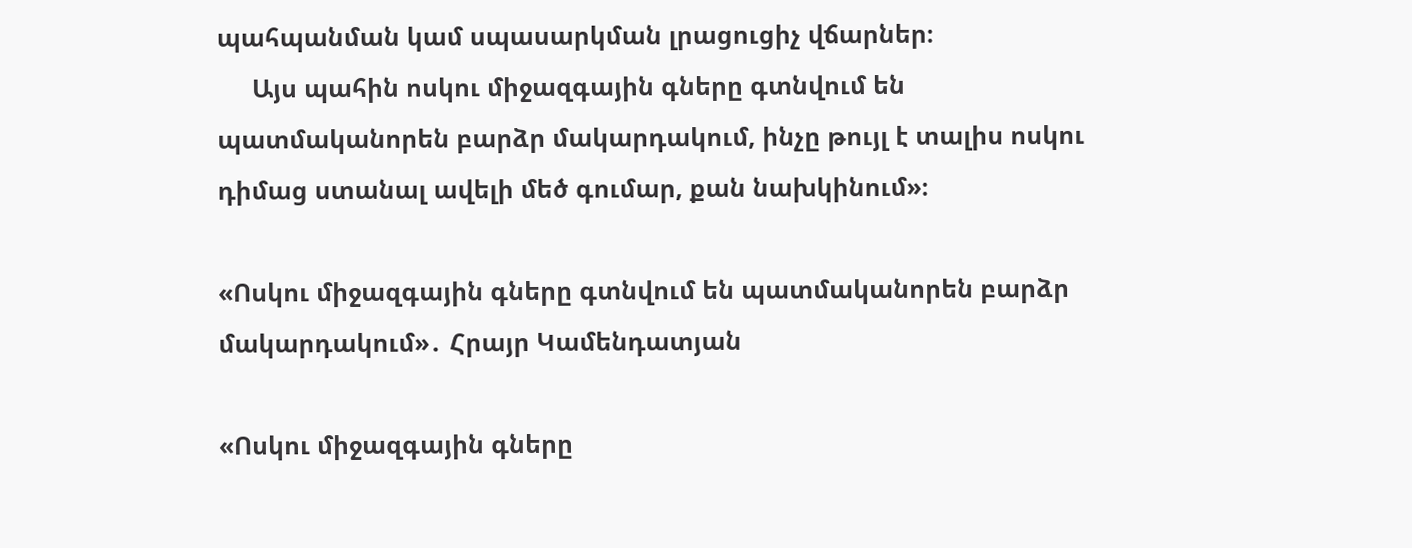պահպանման կամ սպասարկման լրացուցիչ վճարներ։
     Այս պահին ոսկու միջազգային գները գտնվում են պատմականորեն բարձր մակարդակում, ինչը թույլ է տալիս ոսկու դիմաց ստանալ ավելի մեծ գումար, քան նախկինում»։

«Ոսկու միջազգային գները գտնվում են պատմականորեն բարձր մակարդակում»․ Հրայր Կամենդատյան

«Ոսկու միջազգային գները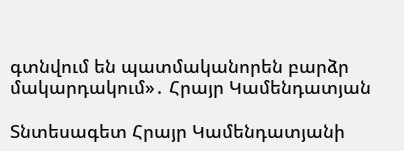գտնվում են պատմականորեն բարձր մակարդակում»․ Հրայր Կամենդատյան

Տնտեսագետ Հրայր Կամենդատյանի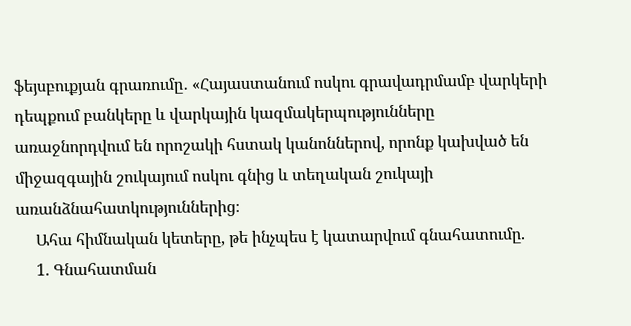ֆեյսբուքյան գրառումը․ «Հայաստանում ոսկու գրավադրմամբ վարկերի դեպքում բանկերը և վարկային կազմակերպությունները առաջնորդվում են որոշակի հստակ կանոններով, որոնք կախված են միջազգային շուկայում ոսկու գնից և տեղական շուկայի առանձնահատկություններից։
     Ահա հիմնական կետերը, թե ինչպես է կատարվում գնահատումը.
     1. Գնահատման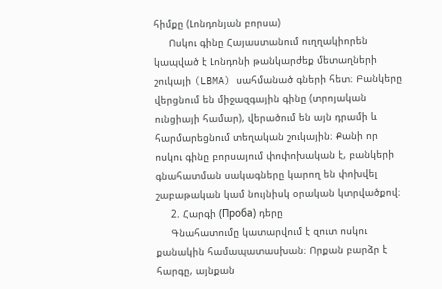հիմքը (Լոնդոնյան բորսա)
     Ոսկու գինը Հայաստանում ուղղակիորեն կապված է Լոնդոնի թանկարժեք մետաղների շուկայի (LBMA) սահմանած գների հետ։ Բանկերը վերցնում են միջազգային գինը (տրոյական ունցիայի համար), վերածում են այն դրամի և հարմարեցնում տեղական շուկային։ Քանի որ ոսկու գինը բորսայում փոփոխական է, բանկերի գնահատման սակագները կարող են փոխվել շաբաթական կամ նույնիսկ օրական կտրվածքով։
     2. Հարգի (Проба) դերը
     Գնահատումը կատարվում է զուտ ոսկու քանակին համապատասխան։ Որքան բարձր է հարգը, այնքան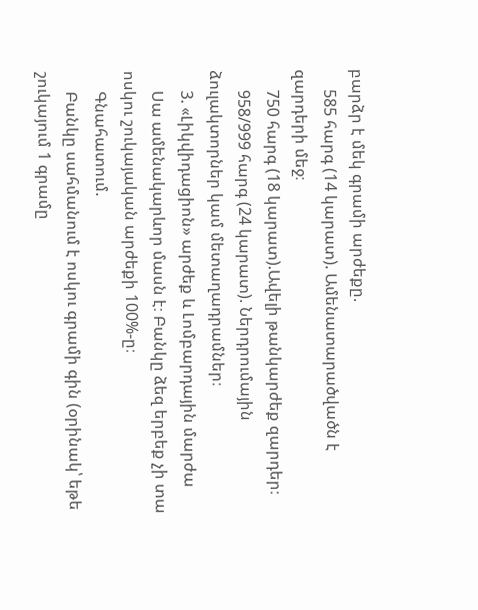բարձր է մեկ գրամի արժեքը.
     585 հարգ (14 կարատ). Ամենատարածվածն է զարդերի մեջ։
     750 հարգ (18 կարատ).Ավելի թանկարժեք զարդեր։
     958/999 հարգ (24 կարատ). Ներդրումային ձուլակտորներ կամ մետաղադրամներ։
     3. «Լիկվիդացիոն» արժեք և Լոմբարդային մարժա
     Սա ամենակարևոր մասն է։ Բանկը ձեզ երբեք չի տա ոսկու շուկայական արժեքի 100%-ը։
     Գնահատում.
     Բանկը սահմանում է ոսկու գրամի գին (օրինակ՝ եթե շուկայում 1 գրամը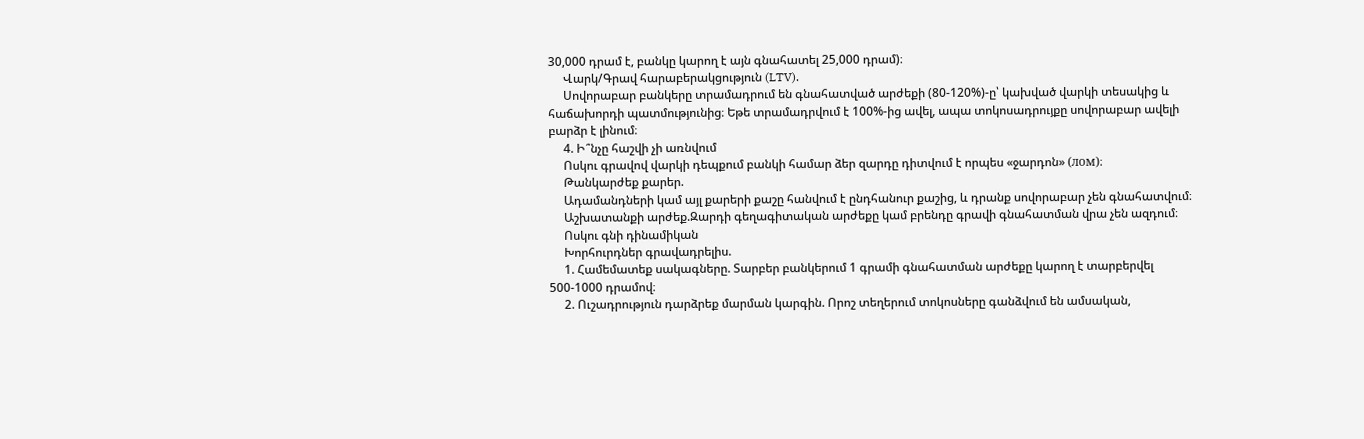30,000 դրամ է, բանկը կարող է այն գնահատել 25,000 դրամ)։
     Վարկ/Գրավ հարաբերակցություն (LTV).
     Սովորաբար բանկերը տրամադրում են գնահատված արժեքի (80-120%)-ը՝ կախված վարկի տեսակից և հաճախորդի պատմությունից։ Եթե տրամադրվում է 100%-ից ավել, ապա տոկոսադրույքը սովորաբար ավելի բարձր է լինում։
     4. Ի՞նչը հաշվի չի առնվում
     Ոսկու գրավով վարկի դեպքում բանկի համար ձեր զարդը դիտվում է որպես «ջարդոն» (лом)։
     Թանկարժեք քարեր.
     Ադամանդների կամ այլ քարերի քաշը հանվում է ընդհանուր քաշից, և դրանք սովորաբար չեն գնահատվում։
     Աշխատանքի արժեք.Զարդի գեղագիտական արժեքը կամ բրենդը գրավի գնահատման վրա չեն ազդում։
     Ոսկու գնի դինամիկան
     Խորհուրդներ գրավադրելիս.
     1. Համեմատեք սակագները. Տարբեր բանկերում 1 գրամի գնահատման արժեքը կարող է տարբերվել 500-1000 դրամով։
     2. Ուշադրություն դարձրեք մարման կարգին. Որոշ տեղերում տոկոսները գանձվում են ամսական,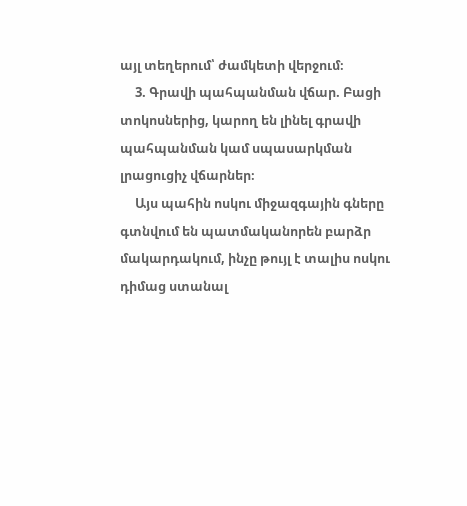այլ տեղերում՝ ժամկետի վերջում։
     3. Գրավի պահպանման վճար. Բացի տոկոսներից, կարող են լինել գրավի պահպանման կամ սպասարկման լրացուցիչ վճարներ։
     Այս պահին ոսկու միջազգային գները գտնվում են պատմականորեն բարձր մակարդակում, ինչը թույլ է տալիս ոսկու դիմաց ստանալ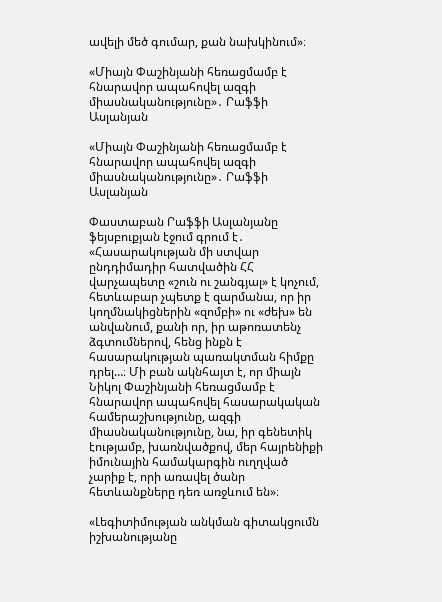ավելի մեծ գումար, քան նախկինում»։

«Միայն Փաշինյանի հեռացմամբ է հնարավոր ապահովել ազգի միասնականությունը»․ Րաֆֆի Ասլանյան

«Միայն Փաշինյանի հեռացմամբ է հնարավոր ապահովել ազգի միասնականությունը»․ Րաֆֆի Ասլանյան

Փաստաբան Րաֆֆի Ասլանյանը ֆեյսբուքյան էջում գրում է․ «Հասարակության մի ստվար ընդդիմադիր հատվածին ՀՀ վարչապետը «շուն ու շանգյալ» է կոչում, հետևաբար չպետք է զարմանա, որ իր կողմնակիցներին «զոմբի» ու «ժեխ» են անվանում, քանի որ, իր աթոռատենչ ձգտումներով, հենց ինքն է հասարակության պառակտման հիմքը դրել…։ Մի բան ակնհայտ է, որ միայն Նիկոլ Փաշինյանի հեռացմամբ է հնարավոր ապահովել հասարակական համերաշխությունը, ազգի միասնականությունը, նա, իր գենետիկ էությամբ, խառնվածքով, մեր հայրենիքի իմունային համակարգին ուղղված չարիք է, որի առավել ծանր հետևանքները դեռ առջևում են»։

«Լեգիտիմության անկման գիտակցումն իշխանությանը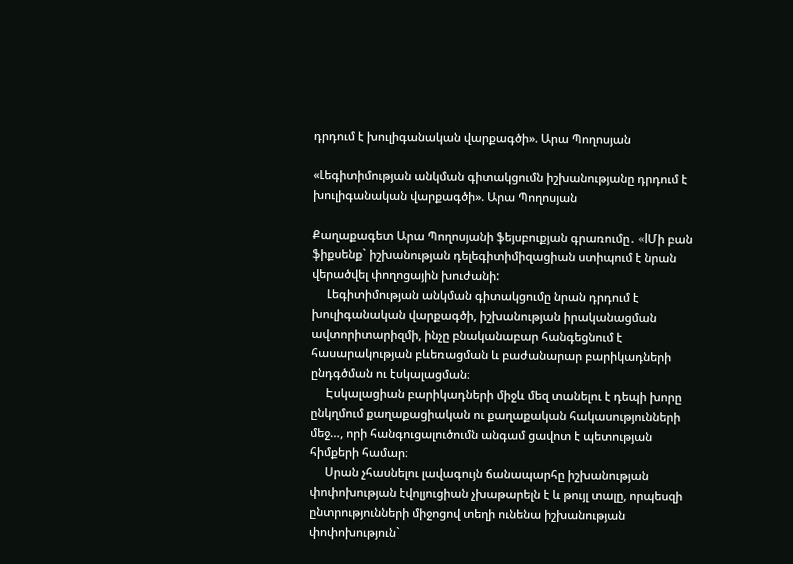դրդում է խուլիգանական վարքագծի». Արա Պողոսյան

«Լեգիտիմության անկման գիտակցումն իշխանությանը դրդում է խուլիգանական վարքագծի». Արա Պողոսյան

Քաղաքագետ Արա Պողոսյանի ֆեյսբուքյան գրառումը․ «lՄի բան ֆիքսենք` իշխանության դելեգիտիմիզացիան ստիպում է նրան վերածվել փողոցային խուժանի:
     Լեգիտիմության անկման գիտակցումը նրան դրդում է խուլիգանական վարքագծի, իշխանության իրականացման ավտորիտարիզմի, ինչը բնականաբար հանգեցնում է հասարակության բևեռացման և բաժանարար բարիկադների ընդգծման ու էսկալացման։
     Էսկալացիան բարիկադների միջև մեզ տանելու է դեպի խորը ընկղմում քաղաքացիական ու քաղաքական հակասությունների մեջ…, որի հանգուցալուծումն անգամ ցավոտ է պետության հիմքերի համար։
     Սրան չհասնելու լավագույն ճանապարհը իշխանության փոփոխության էվոլյուցիան չխաթարելն է և թույլ տալը, որպեսզի ընտրությունների միջոցով տեղի ունենա իշխանության փոփոխություն`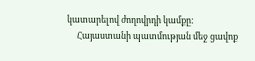կատարելով ժողովրդի կամքը:
     Հայաստանի պատմության մեջ ցավոք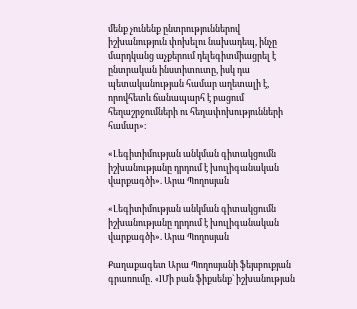մենք չունենք ընտրություններով իշխանություն փոխելու նախադեպ, ինչը մարդկանց աչքերում դելեգիտմիացրել է ընտրական ինստիտուտը, իսկ դա պետականության համար աղետալի է, որովհետև ճանապարհ է բացում հեղաշրջումների ու հեղափոխությունների համար»։

«Լեգիտիմության անկման գիտակցումն իշխանությանը դրդում է խուլիգանական վարքագծի». Արա Պողոսյան

«Լեգիտիմության անկման գիտակցումն իշխանությանը դրդում է խուլիգանական վարքագծի». Արա Պողոսյան

Քաղաքագետ Արա Պողոսյանի ֆեյսբուքյան գրառումը․ «lՄի բան ֆիքսենք` իշխանության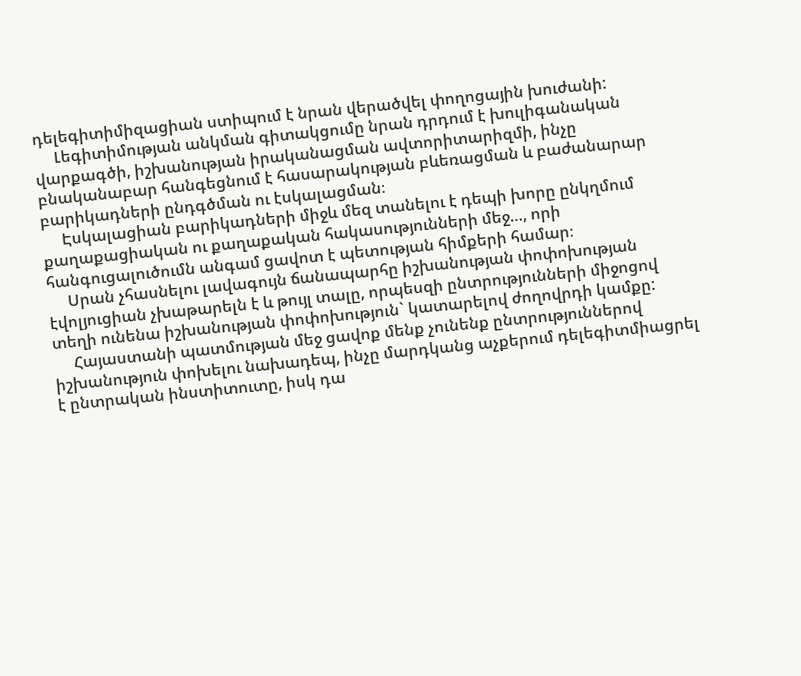դելեգիտիմիզացիան ստիպում է նրան վերածվել փողոցային խուժանի:
     Լեգիտիմության անկման գիտակցումը նրան դրդում է խուլիգանական վարքագծի, իշխանության իրականացման ավտորիտարիզմի, ինչը բնականաբար հանգեցնում է հասարակության բևեռացման և բաժանարար բարիկադների ընդգծման ու էսկալացման։
     Էսկալացիան բարիկադների միջև մեզ տանելու է դեպի խորը ընկղմում քաղաքացիական ու քաղաքական հակասությունների մեջ…, որի հանգուցալուծումն անգամ ցավոտ է պետության հիմքերի համար։
     Սրան չհասնելու լավագույն ճանապարհը իշխանության փոփոխության էվոլյուցիան չխաթարելն է և թույլ տալը, որպեսզի ընտրությունների միջոցով տեղի ունենա իշխանության փոփոխություն` կատարելով ժողովրդի կամքը:
     Հայաստանի պատմության մեջ ցավոք մենք չունենք ընտրություններով իշխանություն փոխելու նախադեպ, ինչը մարդկանց աչքերում դելեգիտմիացրել է ընտրական ինստիտուտը, իսկ դա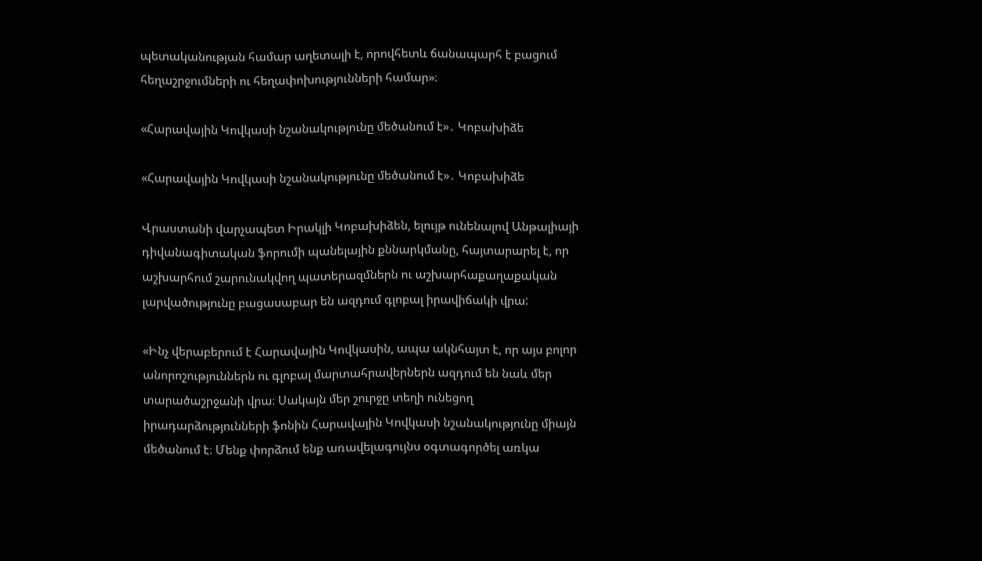պետականության համար աղետալի է, որովհետև ճանապարհ է բացում հեղաշրջումների ու հեղափոխությունների համար»։

«Հարավային Կովկասի նշանակությունը մեծանում է»․ Կոբախիձե

«Հարավային Կովկասի նշանակությունը մեծանում է»․ Կոբախիձե

Վրաստանի վարչապետ Իրակլի Կոբախիձեն, ելույթ ունենալով Անթալիայի դիվանագիտական ֆորումի պանելային քննարկմանը, հայտարարել է, որ աշխարհում շարունակվող պատերազմներն ու աշխարհաքաղաքական լարվածությունը բացասաբար են ազդում գլոբալ իրավիճակի վրա:

«Ինչ վերաբերում է Հարավային Կովկասին, ապա ակնհայտ է, որ այս բոլոր անորոշություններն ու գլոբալ մարտահրավերներն ազդում են նաև մեր տարածաշրջանի վրա։ Սակայն մեր շուրջը տեղի ունեցող իրադարձությունների ֆոնին Հարավային Կովկասի նշանակությունը միայն մեծանում է։ Մենք փորձում ենք առավելագույնս օգտագործել առկա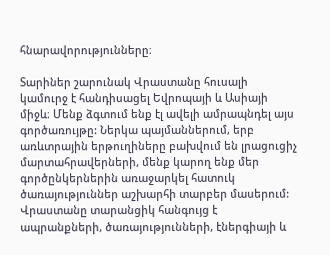հնարավորությունները։

Տարիներ շարունակ Վրաստանը հուսալի կամուրջ է հանդիսացել Եվրոպայի և Ասիայի միջև։ Մենք ձգտում ենք էլ ավելի ամրապնդել այս գործառույթը: Ներկա պայմաններում, երբ առևտրային երթուղիները բախվում են լրացուցիչ մարտահրավերների, մենք կարող ենք մեր գործընկերներին առաջարկել հատուկ ծառայություններ աշխարհի տարբեր մասերում: Վրաստանը տարանցիկ հանգույց է ապրանքների, ծառայությունների, էներգիայի և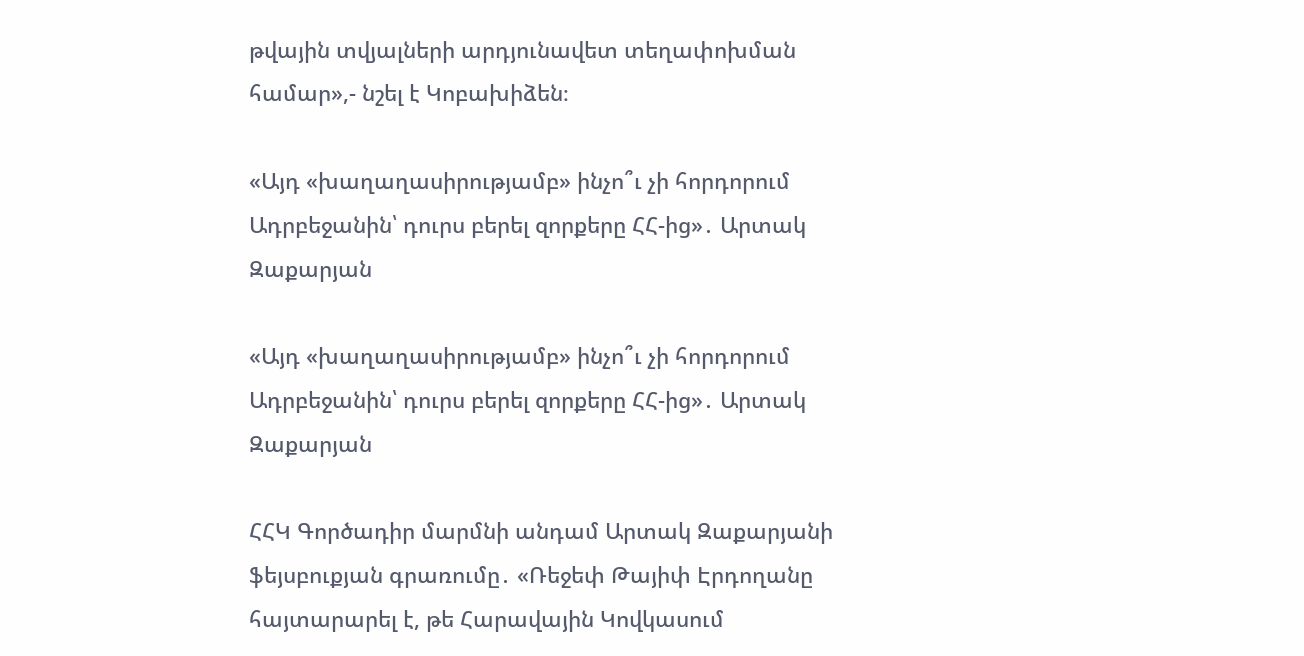թվային տվյալների արդյունավետ տեղափոխման համար»,- նշել է Կոբախիձեն։

«Այդ «խաղաղասիրությամբ» ինչո՞ւ չի հորդորում Ադրբեջանին՝ դուրս բերել զորքերը ՀՀ-ից»․ Արտակ Զաքարյան

«Այդ «խաղաղասիրությամբ» ինչո՞ւ չի հորդորում Ադրբեջանին՝ դուրս բերել զորքերը ՀՀ-ից»․ Արտակ Զաքարյան

ՀՀԿ Գործադիր մարմնի անդամ Արտակ Զաքարյանի ֆեյսբուքյան գրառումը․ «Ռեջեփ Թայիփ Էրդողանը հայտարարել է, թե Հարավային Կովկասում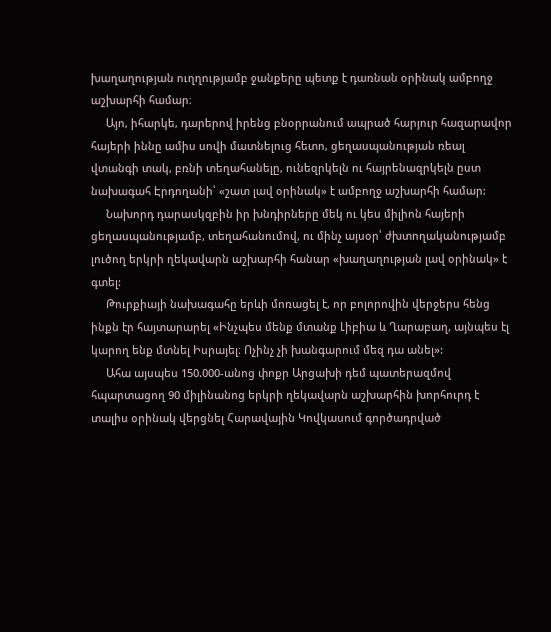խաղաղության ուղղությամբ ջանքերը պետք է դառնան օրինակ ամբողջ աշխարհի համար։
     Այո, իհարկե, դարերով իրենց բնօրրանում ապրած հարյուր հազարավոր հայերի իննը ամիս սովի մատնելուց հետո, ցեղասպանության ռեալ վտանգի տակ, բռնի տեղահանելը, ունեզրկելն ու հայրենազրկելն ըստ նախագահ Էրդողանի՝ «շատ լավ օրինակ» է ամբողջ աշխարհի համար:
     Նախորդ դարասկզբին իր խնդիրները մեկ ու կես միլիոն հայերի ցեղասպանությամբ, տեղահանումով, ու մինչ այսօր՝ ժխտողականությամբ լուծող երկրի ղեկավարն աշխարհի հանար «խաղաղության լավ օրինակ» է գտել:
     Թուրքիայի նախագահը երևի մոռացել է, որ բոլորովին վերջերս հենց ինքն էր հայտարարել «Ինչպես մենք մտանք Լիբիա և Ղարաբաղ, այնպես էլ կարող ենք մտնել Իսրայել։ Ոչինչ չի խանգարում մեզ դա անել»:
     Ահա այսպես 150.000-անոց փոքր Արցախի դեմ պատերազմով հպարտացող 90 միլինանոց երկրի ղեկավարն աշխարհին խորհուրդ է տալիս օրինակ վերցնել Հարավային Կովկասում գործադրված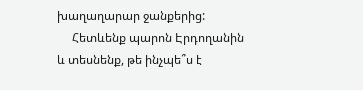խաղաղարար ջանքերից:
     Հետևենք պարոն Էրդողանին և տեսնենք, թե ինչպե՞ս է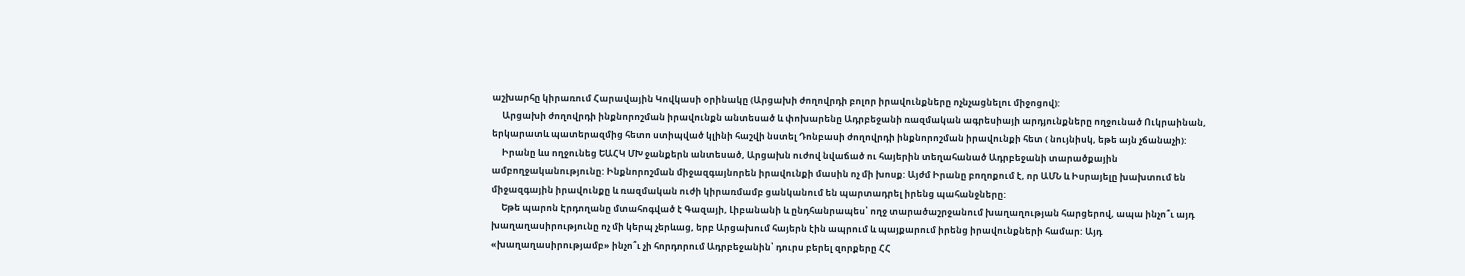աշխարհը կիրառում Հարավային Կովկասի օրինակը (Արցախի ժողովրդի բոլոր իրավունքները ոչնչացնելու միջոցով):
     Արցախի ժողովրդի ինքնորոշման իրավունքն անտեսած և փոխարենը Ադրբեջանի ռազմական ագրեսիայի արդյունքները ողջունած Ուկրաինան, երկարատև պատերազմից հետո ստիպված կլինի հաշվի նստել Դոնբասի ժողովրդի ինքնորոշման իրավունքի հետ ( նույնիսկ, եթե այն չճանաչի):
     Իրանը ևս ողջունեց ԵԱՀԿ ՄԽ ջանքերն անտեսած, Արցախն ուժով նվաճած ու հայերին տեղահանած Ադրբեջանի տարածքային ամբողջականությունը: Ինքնորոշման միջազգայնորեն իրավունքի մասին ոչ մի խոսք: Այժմ Իրանը բողոքում է, որ ԱՄՆ և Իսրայելը խախտում են միջազգային իրավունքը և ռազմական ուժի կիրառմամբ ցանկանում են պարտադրել իրենց պահանջները:
     Եթե պարոն Էրդողանը մտահոգված է Գազայի, Լիբանանի և ընդհանրապես՝ ողջ տարածաշրջանում խաղաղության հարցերով, ապա ինչո՞ւ այդ խաղաղասիրությունը ոչ մի կերպ չերևաց, երբ Արցախում հայերն էին ապրում և պայքարում իրենց իրավունքների համար: Այդ «խաղաղասիրությամբ» ինչո՞ւ չի հորդորում Ադրբեջանին՝ դուրս բերել զորքերը ՀՀ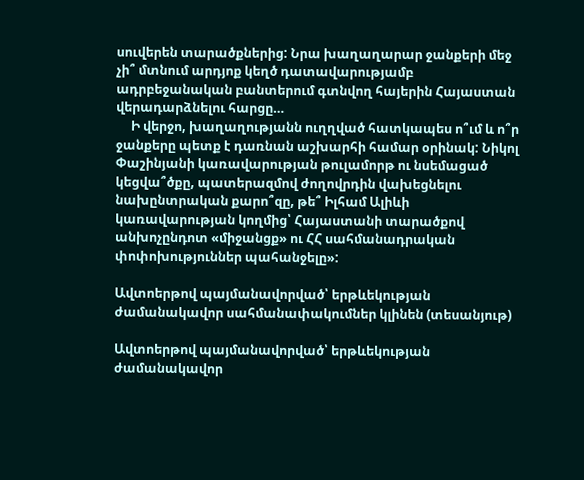սուվերեն տարածքներից: Նրա խաղաղարար ջանքերի մեջ չի՞ մտնում արդյոք կեղծ դատավարությամբ ադրբեջանական բանտերում գտնվող հայերին Հայաստան վերադարձնելու հարցը…
     Ի վերջո, խաղաղությանն ուղղված հատկապես ո՞ւմ և ո՞ր ջանքերը պետք է դառնան աշխարհի համար օրինակ: Նիկոլ Փաշինյանի կառավարության թուլամորթ ու նսեմացած կեցվա՞ծքը, պատերազմով ժողովրդին վախեցնելու նախընտրական քարո՞զը, թե՞ Իլհամ Ալիևի կառավարության կողմից՝ Հայաստանի տարածքով անխոչընդոտ «միջանցք» ու ՀՀ սահմանադրական փոփոխություններ պահանջելը»:

Ավտոերթով պայմանավորված՝ երթևեկության ժամանակավոր սահմանափակումներ կլինեն (տեսանյութ)

Ավտոերթով պայմանավորված՝ երթևեկության ժամանակավոր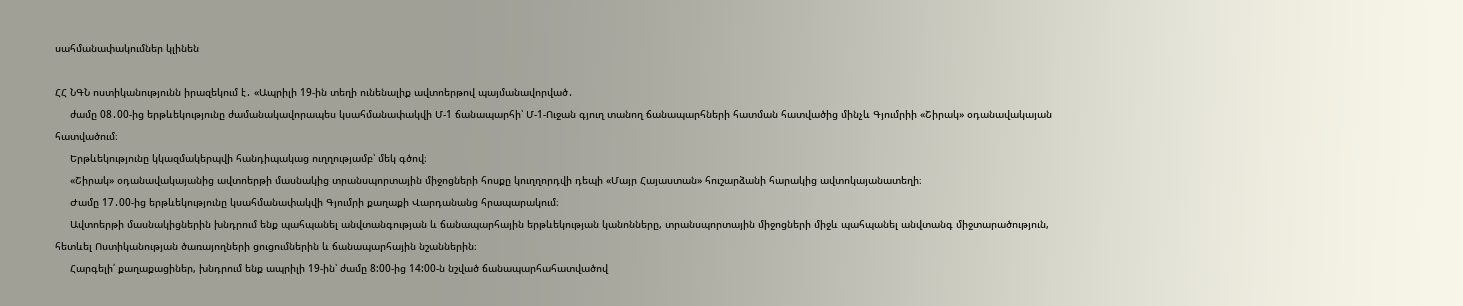սահմանափակումներ կլինեն

ՀՀ ՆԳՆ ոստիկանությունն իրազեկում է․ «Ապրիլի 19-ին տեղի ունենալիք ավտոերթով պայմանավորված․
     ժամը 08․00-ից երթևեկությունը ժամանակավորապես կսահմանափակվի Մ-1 ճանապարհի՝ Մ-1-Ուջան գյուղ տանող ճանապարհների հատման հատվածից մինչև Գյումրիի «Շիրակ» օդանավակայան հատվածում։
     Երթևեկությունը կկազմակերպվի հանդիպակաց ուղղությամբ՝ մեկ գծով։
     «Շիրակ» օդանավակայանից ավտոերթի մասնակից տրանսպորտային միջոցների հոսքը կուղղորդվի դեպի «Մայր Հայաստան» հուշարձանի հարակից ավտոկայանատեղի։
     Ժամը 17․00-ից երթևեկությունը կսահմանափակվի Գյումրի քաղաքի Վարդանանց հրապարակում։
     Ավտոերթի մասնակիցներին խնդրում ենք պահպանել անվտանգության և ճանապարհային երթևեկության կանոնները, տրանսպորտային միջոցների միջև պահպանել անվտանգ միջտարածություն, հետևել Ոստիկանության ծառայողների ցուցումներին և ճանապարհային նշաններին։
     Հարգելի՛ քաղաքացիներ, խնդրում ենք ապրիլի 19-ին՝ ժամը 8:00-ից 14:00-ն նշված ճանապարհահատվածով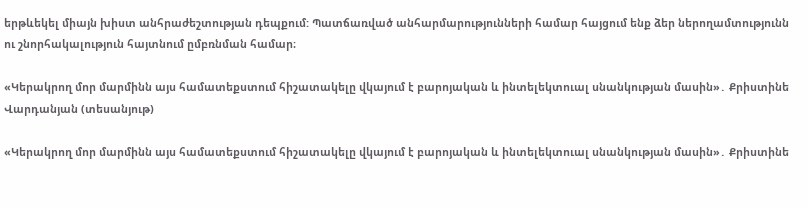երթևեկել միայն խիստ անհրաժեշտության դեպքում: Պատճառված անհարմարությունների համար հայցում ենք ձեր ներողամտությունն ու շնորհակալություն հայտնում ըմբռնման համար։

«Կերակրող մոր մարմինն այս համատեքստում հիշատակելը վկայում է բարոյական և ինտելեկտուալ սնանկության մասին»․ Քրիստինե Վարդանյան (տեսանյութ)

«Կերակրող մոր մարմինն այս համատեքստում հիշատակելը վկայում է բարոյական և ինտելեկտուալ սնանկության մասին»․ Քրիստինե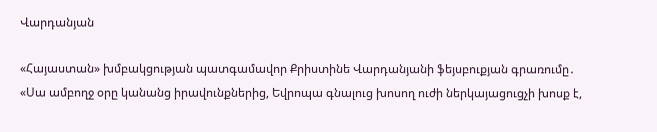Վարդանյան

«Հայաստան» խմբակցության պատգամավոր Քրիստինե Վարդանյանի ֆեյսբուքյան գրառումը․ «Սա ամբողջ օրը կանանց իրավունքներից, Եվրոպա գնալուց խոսող ուժի ներկայացուցչի խոսք է,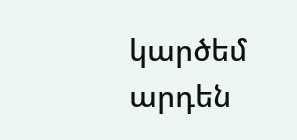կարծեմ արդեն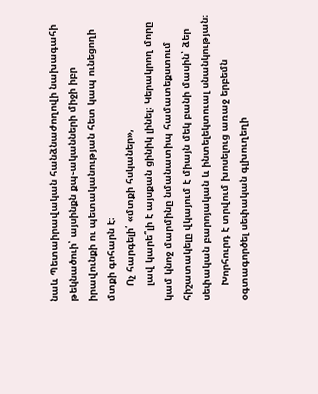նաև Պետաիրավական հանձնաժողովի նախագահի թեկնածուի՝ այսինքն քպ֊ականների միջի իբր իրավունքի ու պետականության հետ կապ ունեցողի մտքի գոհարն է։
     Ոչ հարգելի՛ «մտքի հսկաներ»,
     լավ կարե՞լի է այսքան ցինիկ լինել։ Կերակրող մորը կամ կնոջ մարմինը նմանատիպ համատեքստում հիշատակելը վկայում է միայն մեկ բանի մասին՝ ձեր սեփական բարոյական և ինտելեկտուալ սնանկության։
     Խորհուրդ է տրվում խոսելուց առաջ երբեմն օգտագործել սեփական գլխուղեղի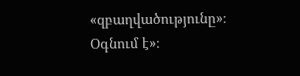«զբաղվածությունը»։ Օգնում է»։